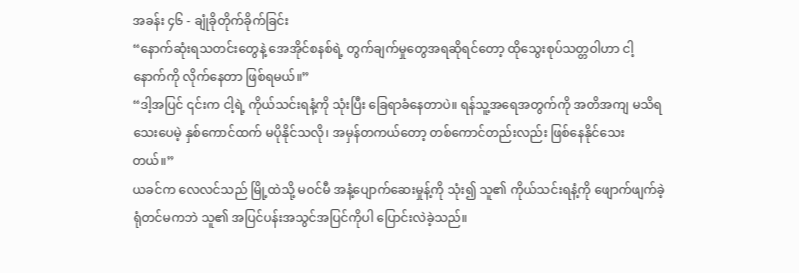အခန်း ၄၆ - ချုံခိုတိုက်ခိုက်ခြင်း
“နောက်ဆုံးရသတင်းတွေနဲ့ အေအိုင်စနစ်ရဲ့ တွက်ချက်မှုတွေအရဆိုရင်တော့ ထိုသွေးစုပ်သတ္တဝါဟာ ငါ့နောက်ကို လိုက်နေတာ ဖြစ်ရမယ်။”
“ဒါ့အပြင် ၎င်းက ငါ့ရဲ့ ကိုယ်သင်းရနံ့ကို သုံးပြီး ခြေရာခံနေတာပဲ။ ရန်သူ့အရေအတွက်ကို အတိအကျ မသိရသေးပေမဲ့ နှစ်ကောင်ထက် မပိုနိုင်သလို၊ အမှန်တကယ်တော့ တစ်ကောင်တည်းလည်း ဖြစ်နေနိုင်သေးတယ်။”
ယခင်က လေလင်သည် မြို့ထဲသို့ မဝင်မီ အနံ့ပျောက်ဆေးမှုန့်ကို သုံး၍ သူ၏ ကိုယ်သင်းရနံ့ကို ဖျောက်ဖျက်ခဲ့ရုံတင်မကဘဲ သူ၏ အပြင်ပန်းအသွင်အပြင်ကိုပါ ပြောင်းလဲခဲ့သည်။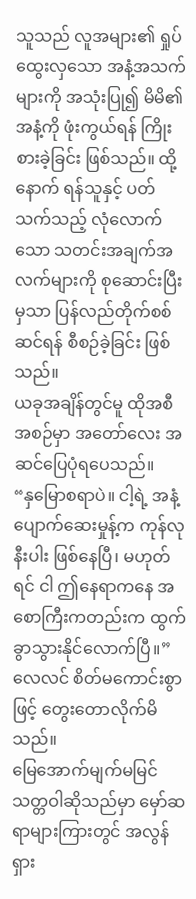သူသည် လူအများ၏ ရှုပ်ထွေးလှသော အနံ့အသက်များကို အသုံးပြု၍ မိမိ၏ အနံ့ကို ဖုံးကွယ်ရန် ကြိုးစားခဲ့ခြင်း ဖြစ်သည်။ ထို့နောက် ရန်သူနှင့် ပတ်သက်သည့် လုံလောက်သော သတင်းအချက်အလက်များကို စုဆောင်းပြီးမှသာ ပြန်လည်တိုက်စစ်ဆင်ရန် စီစဉ်ခဲ့ခြင်း ဖြစ်သည်။
ယခုအချိန်တွင်မူ ထိုအစီအစဉ်မှာ အတော်လေး အဆင်ပြေပုံရပေသည်။
“နှမြောစရာပဲ။ ငါ့ရဲ့ အနံ့ပျောက်ဆေးမှုန့်က ကုန်လုနီးပါး ဖြစ်နေပြီ၊ မဟုတ်ရင် ငါ ဤနေရာကနေ အစောကြီးကတည်းက ထွက်ခွာသွားနိုင်လောက်ပြီ။” လေလင် စိတ်မကောင်းစွာဖြင့် တွေးတောလိုက်မိသည်။
မြေအောက်မျက်မမြင်သတ္တဝါဆိုသည်မှာ မှော်ဆရာများကြားတွင် အလွန် ရှား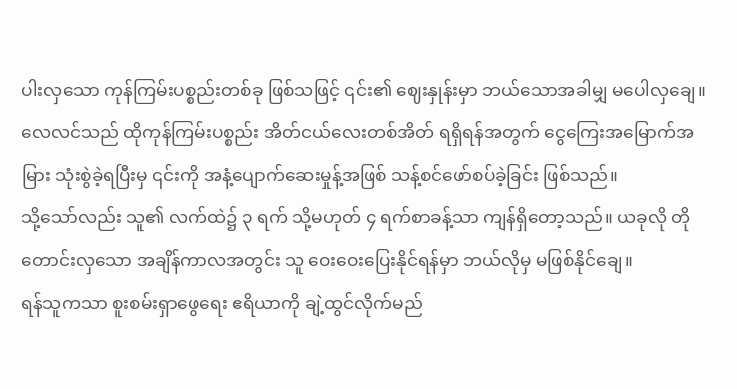ပါးလှသော ကုန်ကြမ်းပစ္စည်းတစ်ခု ဖြစ်သဖြင့် ၎င်း၏ ဈေးနှုန်းမှာ ဘယ်သောအခါမျှ မပေါလှချေ။ လေလင်သည် ထိုကုန်ကြမ်းပစ္စည်း အိတ်ငယ်လေးတစ်အိတ် ရရှိရန်အတွက် ငွေကြေးအမြောက်အမြား သုံးစွဲခဲ့ရပြီးမှ ၎င်းကို အနံ့ပျောက်ဆေးမှုန့်အဖြစ် သန့်စင်ဖော်စပ်ခဲ့ခြင်း ဖြစ်သည်။
သို့သော်လည်း သူ၏ လက်ထဲ၌ ၃ ရက် သို့မဟုတ် ၄ ရက်စာခန့်သာ ကျန်ရှိတော့သည်။ ယခုလို တိုတောင်းလှသော အချိန်ကာလအတွင်း သူ ဝေးဝေးပြေးနိုင်ရန်မှာ ဘယ်လိုမှ မဖြစ်နိုင်ချေ။
ရန်သူကသာ စူးစမ်းရှာဖွေရေး ဧရိယာကို ချဲ့ထွင်လိုက်မည်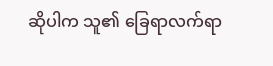ဆိုပါက သူ၏ ခြေရာလက်ရာ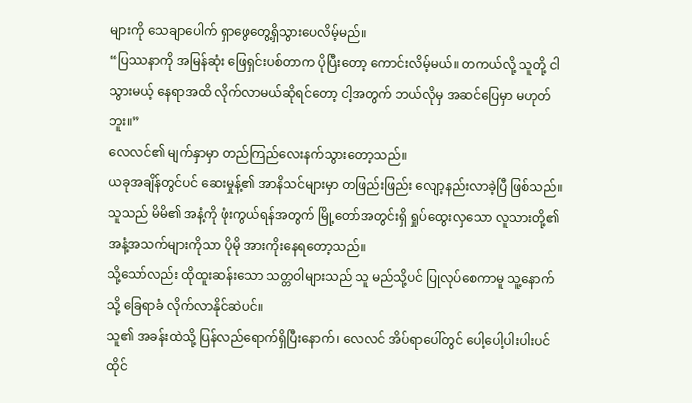များကို သေချာပေါက် ရှာဖွေတွေ့ရှိသွားပေလိမ့်မည်။
“ပြဿနာကို အမြန်ဆုံး ဖြေရှင်းပစ်တာက ပိုပြီးတော့ ကောင်းလိမ့်မယ်။ တကယ်လို့ သူတို့ ငါသွားမယ့် နေရာအထိ လိုက်လာမယ်ဆိုရင်တော့ ငါ့အတွက် ဘယ်လိုမှ အဆင်ပြေမှာ မဟုတ်ဘူး။”
လေလင်၏ မျက်နှာမှာ တည်ကြည်လေးနက်သွားတော့သည်။
ယခုအချိန်တွင်ပင် ဆေးမှုန့်၏ အာနိသင်များမှာ တဖြည်းဖြည်း လျော့နည်းလာခဲ့ပြီ ဖြစ်သည်။
သူသည် မိမိ၏ အနံ့ကို ဖုံးကွယ်ရန်အတွက် မြို့တော်အတွင်းရှိ ရှုပ်ထွေးလှသော လူသားတို့၏ အနံ့အသက်များကိုသာ ပိုမို အားကိုးနေရတော့သည်။
သို့သော်လည်း ထိုထူးဆန်းသော သတ္တဝါများသည် သူ မည်သို့ပင် ပြုလုပ်စေကာမူ သူ့နောက်သို့ ခြေရာခံ လိုက်လာနိုင်ဆဲပင်။
သူ၏ အခန်းထဲသို့ ပြန်လည်ရောက်ရှိပြီးနောက်၊ လေလင် အိပ်ရာပေါ်တွင် ပေါ့ပေါ့ပါးပါးပင် ထိုင်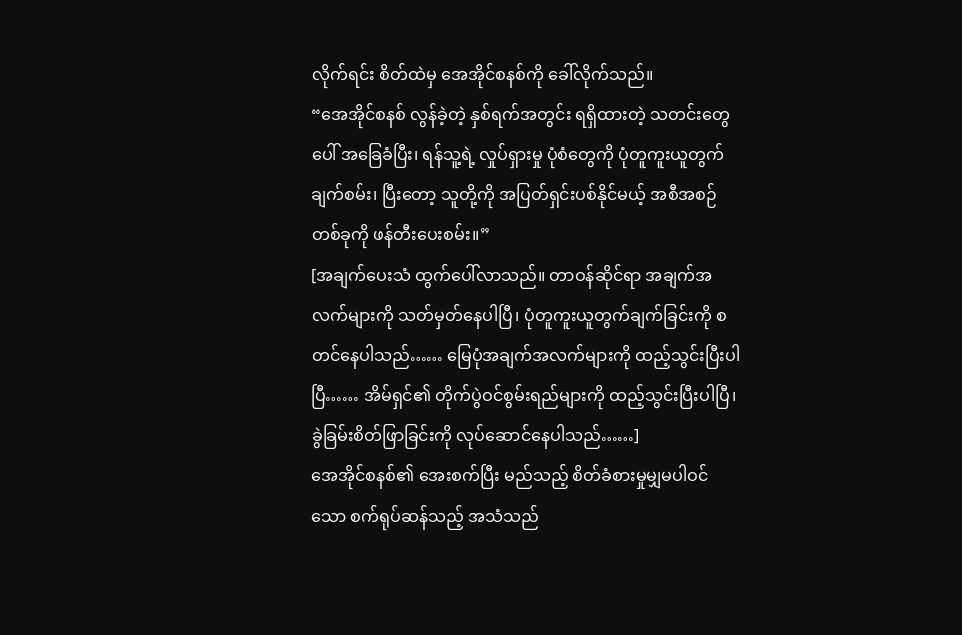လိုက်ရင်း စိတ်ထဲမှ အေအိုင်စနစ်ကို ခေါ်လိုက်သည်။
“အေအိုင်စနစ် လွန်ခဲ့တဲ့ နှစ်ရက်အတွင်း ရရှိထားတဲ့ သတင်းတွေပေါ် အခြေခံပြီး၊ ရန်သူ့ရဲ့ လှုပ်ရှားမှု ပုံစံတွေကို ပုံတူကူးယူတွက်ချက်စမ်း၊ ပြီးတော့ သူတို့ကို အပြတ်ရှင်းပစ်နိုင်မယ့် အစီအစဉ်တစ်ခုကို ဖန်တီးပေးစမ်း။”
[အချက်ပေးသံ ထွက်ပေါ်လာသည်။ တာဝန်ဆိုင်ရာ အချက်အလက်များကို သတ်မှတ်နေပါပြီ၊ ပုံတူကူးယူတွက်ချက်ခြင်းကို စတင်နေပါသည်…… မြေပုံအချက်အလက်များကို ထည့်သွင်းပြီးပါပြီ…… အိမ်ရှင်၏ တိုက်ပွဲဝင်စွမ်းရည်များကို ထည့်သွင်းပြီးပါပြီ၊ ခွဲခြမ်းစိတ်ဖြာခြင်းကို လုပ်ဆောင်နေပါသည်……]
အေအိုင်စနစ်၏ အေးစက်ပြီး မည်သည့် စိတ်ခံစားမှုမျှမပါဝင်သော စက်ရုပ်ဆန်သည့် အသံသည်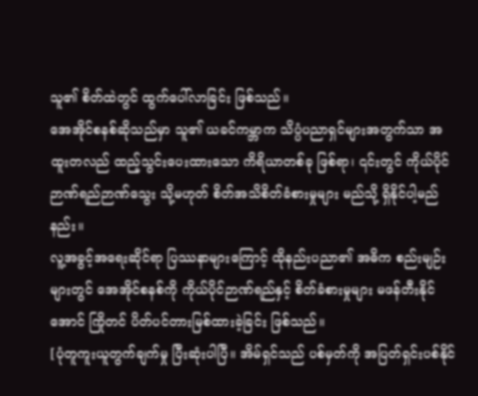သူ၏ စိတ်ထဲတွင် ထွက်ပေါ်လာခြင်း ဖြစ်သည်။
အေအိုင်စနစ်ဆိုသည်မှာ သူ၏ ယခင်ကမ္ဘာက သိပ္ပံပညာရှင်များအတွက်သာ အထူးတလည် ထည့်သွင်းပေးထားသော ကိရိယာတစ်ခု ဖြစ်ရာ၊ ၎င်းတွင် ကိုယ်ပိုင်ဉာဏ်ရည်ဉာဏ်သွေး သို့မဟုတ် စိတ်အသိစိတ်ခံစားမှုများ မည်သို့ ရှိနိုင်ပါ့မည်နည်း။
လူ့အခွင့်အရေးဆိုင်ရာ ပြဿနာများကြောင့် ထိုနည်းပညာ၏ အဓိက စည်းမျဉ်းများတွင် အေအိုင်စနစ်ကို ကိုယ်ပိုင်ဉာဏ်ရည်နှင့် စိတ်ခံစားမှုများ မဖန်တီးနိုင်အောင် ကြိုတင် ပိတ်ပင်တားမြစ်ထားခဲ့ခြင်း ဖြစ်သည်။
[ပုံတူကူးယူတွက်ချက်မှု ပြီးဆုံးပါပြီ။ အိမ်ရှင်သည် ပစ်မှတ်ကို အပြတ်ရှင်းပစ်နိုင်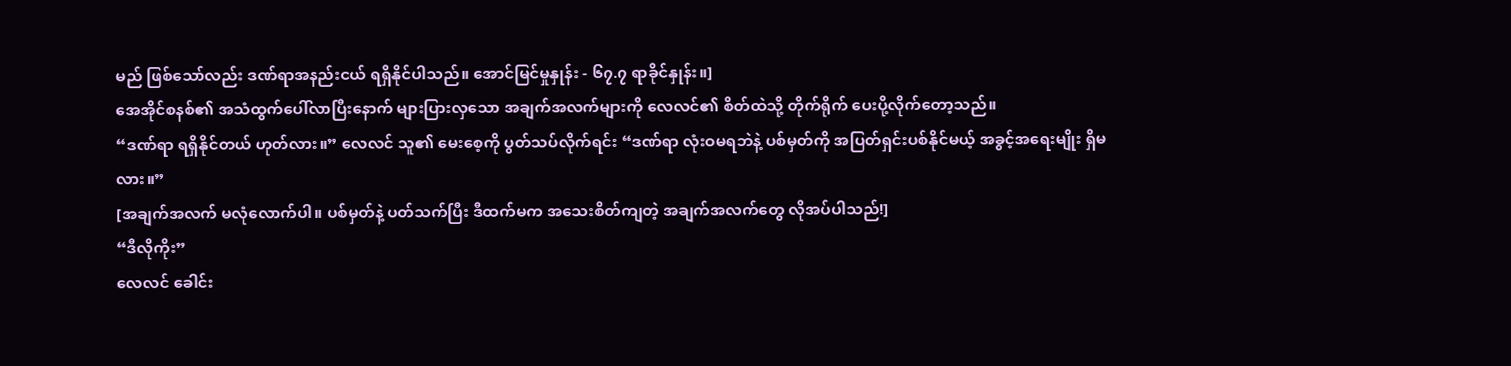မည် ဖြစ်သော်လည်း ဒဏ်ရာအနည်းငယ် ရရှိနိုင်ပါသည်။ အောင်မြင်မှုနှုန်း - ၆၇.၇ ရာခိုင်နှုန်း။]
အေအိုင်စနစ်၏ အသံထွက်ပေါ်လာပြီးနောက် များပြားလှသော အချက်အလက်များကို လေလင်၏ စိတ်ထဲသို့ တိုက်ရိုက် ပေးပို့လိုက်တော့သည်။
“ဒဏ်ရာ ရရှိနိုင်တယ် ဟုတ်လား။” လေလင် သူ၏ မေးစေ့ကို ပွတ်သပ်လိုက်ရင်း “ဒဏ်ရာ လုံးဝမရဘဲနဲ့ ပစ်မှတ်ကို အပြတ်ရှင်းပစ်နိုင်မယ့် အခွင့်အရေးမျိုး ရှိမလား။”
[အချက်အလက် မလုံလောက်ပါ။ ပစ်မှတ်နဲ့ ပတ်သက်ပြီး ဒီထက်မက အသေးစိတ်ကျတဲ့ အချက်အလက်တွေ လိုအပ်ပါသည်!]
“ဒီလိုကိုး”
လေလင် ခေါင်း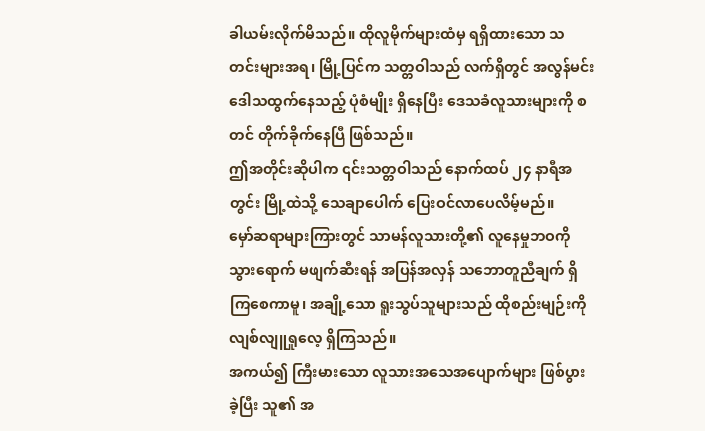ခါယမ်းလိုက်မိသည်။ ထိုလူမိုက်များထံမှ ရရှိထားသော သတင်းများအရ၊ မြို့ပြင်က သတ္တဝါသည် လက်ရှိတွင် အလွန်မင်း ဒေါသထွက်နေသည့် ပုံစံမျိုး ရှိနေပြီး ဒေသခံလူသားများကို စတင် တိုက်ခိုက်နေပြီ ဖြစ်သည်။
ဤအတိုင်းဆိုပါက ၎င်းသတ္တဝါသည် နောက်ထပ် ၂၄ နာရီအတွင်း မြို့ထဲသို့ သေချာပေါက် ပြေးဝင်လာပေလိမ့်မည်။
မှော်ဆရာများကြားတွင် သာမန်လူသားတို့၏ လူနေမှုဘဝကို သွားရောက် မဖျက်ဆီးရန် အပြန်အလှန် သဘောတူညီချက် ရှိကြစေကာမူ၊ အချို့သော ရူးသွပ်သူများသည် ထိုစည်းမျဉ်းကို လျစ်လျူရှုလေ့ ရှိကြသည်။
အကယ်၍ ကြီးမားသော လူသားအသေအပျောက်များ ဖြစ်ပွားခဲ့ပြီး သူ၏ အ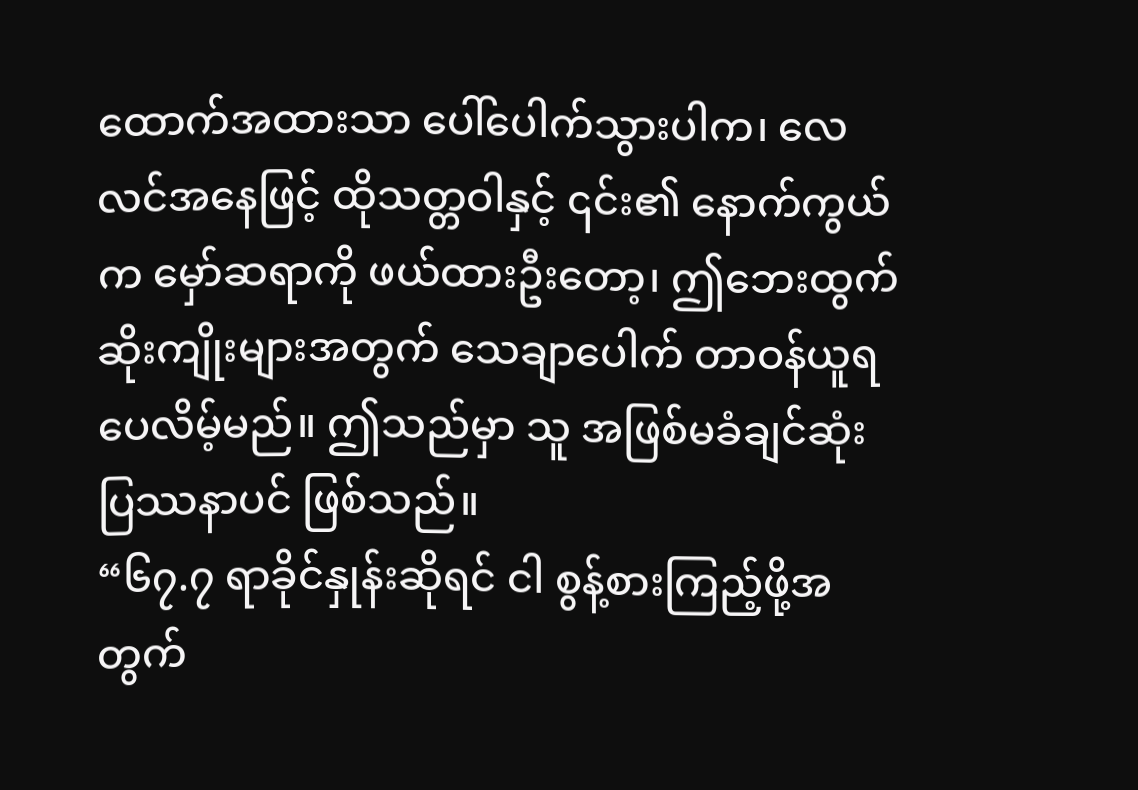ထောက်အထားသာ ပေါ်ပေါက်သွားပါက၊ လေလင်အနေဖြင့် ထိုသတ္တဝါနှင့် ၎င်း၏ နောက်ကွယ်က မှော်ဆရာကို ဖယ်ထားဦးတော့၊ ဤဘေးထွက်ဆိုးကျိုးများအတွက် သေချာပေါက် တာဝန်ယူရပေလိမ့်မည်။ ဤသည်မှာ သူ အဖြစ်မခံချင်ဆုံး ပြဿနာပင် ဖြစ်သည်။
“၆၇.၇ ရာခိုင်နှုန်းဆိုရင် ငါ စွန့်စားကြည့်ဖို့အတွက်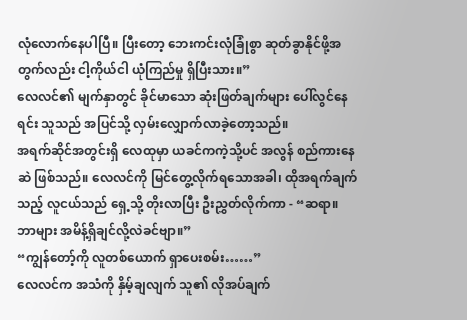လုံလောက်နေပါပြီ။ ပြီးတော့ ဘေးကင်းလုံခြုံစွာ ဆုတ်ခွာနိုင်ဖို့အတွက်လည်း ငါ့ကိုယ်ငါ ယုံကြည်မှု ရှိပြီးသား။”
လေလင်၏ မျက်နှာတွင် ခိုင်မာသော ဆုံးဖြတ်ချက်များ ပေါ်လွင်နေရင်း သူသည် အပြင်သို့ လှမ်းလျှောက်လာခဲ့တော့သည်။
အရက်ဆိုင်အတွင်းရှိ လေထုမှာ ယခင်ကကဲ့သို့ပင် အလွန် စည်ကားနေဆဲ ဖြစ်သည်။ လေလင်ကို မြင်တွေ့လိုက်ရသောအခါ၊ ထိုအရက်ချက်သည့် လူငယ်သည် ရှေ့သို့ တိုးလာပြီး ဦးညွှတ်လိုက်ကာ - “ဆရာ။ ဘာများ အမိန့်ရှိချင်လို့လဲခင်ဗျာ။”
“ကျွန်တော့်ကို လူတစ်ယောက် ရှာပေးစမ်း……”
လေလင်က အသံကို နှိမ့်ချလျက် သူ၏ လိုအပ်ချက်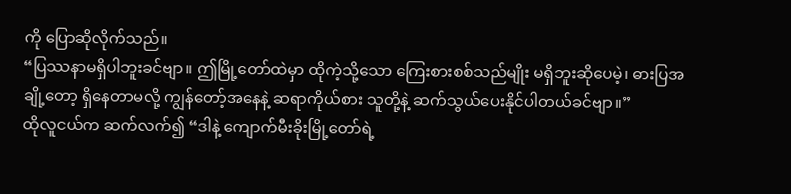ကို ပြောဆိုလိုက်သည်။
“ပြဿနာမရှိပါဘူးခင်ဗျာ။ ဤမြို့တော်ထဲမှာ ထိုကဲ့သို့သော ကြေးစားစစ်သည်မျိုး မရှိဘူးဆိုပေမဲ့၊ ဓားပြအချို့တော့ ရှိနေတာမလို့ ကျွန်တော့်အနေနဲ့ ဆရာကိုယ်စား သူတို့နဲ့ ဆက်သွယ်ပေးနိုင်ပါတယ်ခင်ဗျာ။”
ထိုလူငယ်က ဆက်လက်၍ “ဒါနဲ့ ကျောက်မီးခိုးမြို့တော်ရဲ့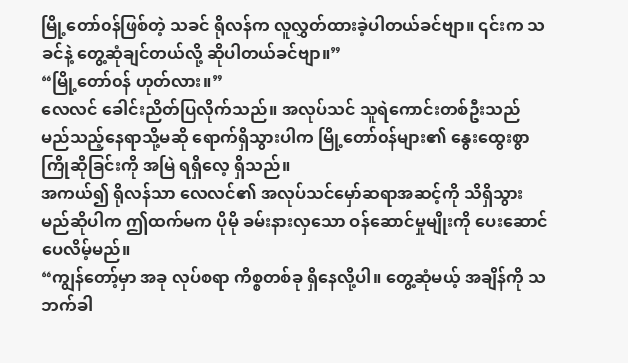မြို့တော်၀န်ဖြစ်တဲ့ သခင် ရိုလန်က လူလွှတ်ထားခဲ့ပါတယ်ခင်ဗျာ။ ၎င်းက သခင်နဲ့ တွေ့ဆုံချင်တယ်လို့ ဆိုပါတယ်ခင်ဗျာ။”
“မြို့တော်၀န် ဟုတ်လား။”
လေလင် ခေါင်းညိတ်ပြလိုက်သည်။ အလုပ်သင် သူရဲကောင်းတစ်ဦးသည် မည်သည့်နေရာသို့မဆို ရောက်ရှိသွားပါက မြို့တော်၀န်များ၏ နွေးထွေးစွာ ကြိုဆိုခြင်းကို အမြဲ ရရှိလေ့ ရှိသည်။
အကယ်၍ ရိုလန်သာ လေလင်၏ အလုပ်သင်မှော်ဆရာအဆင့်ကို သိရှိသွားမည်ဆိုပါက ဤထက်မက ပိုမို ခမ်းနားလှသော ဝန်ဆောင်မှုမျိုးကို ပေးဆောင်ပေလိမ့်မည်။
“ကျွန်တော့်မှာ အခု လုပ်စရာ ကိစ္စတစ်ခု ရှိနေလို့ပါ။ တွေ့ဆုံမယ့် အချိန်ကို သဘက်ခါ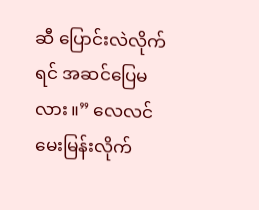ဆီ ပြောင်းလဲလိုက်ရင် အဆင်ပြေမလား။” လေလင် မေးမြန်းလိုက်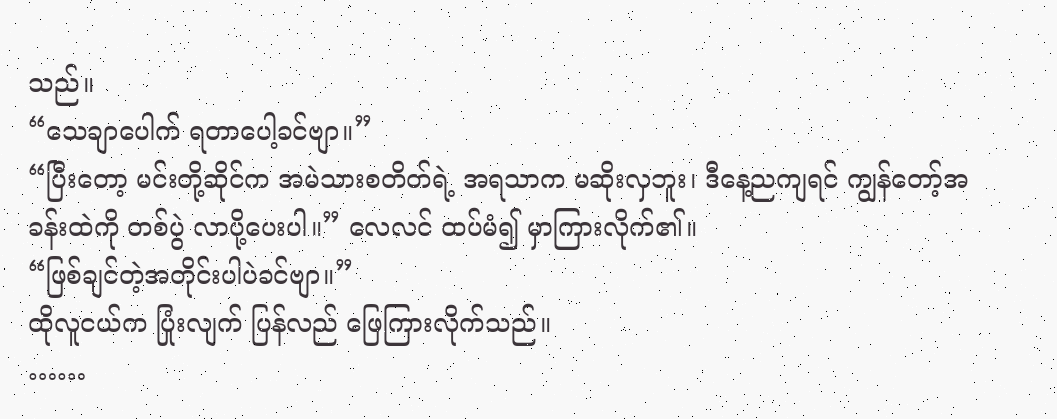သည်။
“သေချာပေါက် ရတာပေါ့ခင်ဗျာ။”
“ပြီးတော့ မင်းတို့ဆိုင်က အမဲသားစတိတ်ရဲ့ အရသာက မဆိုးလှဘူး၊ ဒီနေ့ညကျရင် ကျွန်တော့်အခန်းထဲကို တစ်ပွဲ လာပို့ပေးပါ။” လေလင် ထပ်မံ၍ မှာကြားလိုက်၏။
“ဖြစ်ချင်တဲ့အတိုင်းပါပဲခင်ဗျာ။”
ထိုလူငယ်က ပြုံးလျက် ပြန်လည် ဖြေကြားလိုက်သည်။
……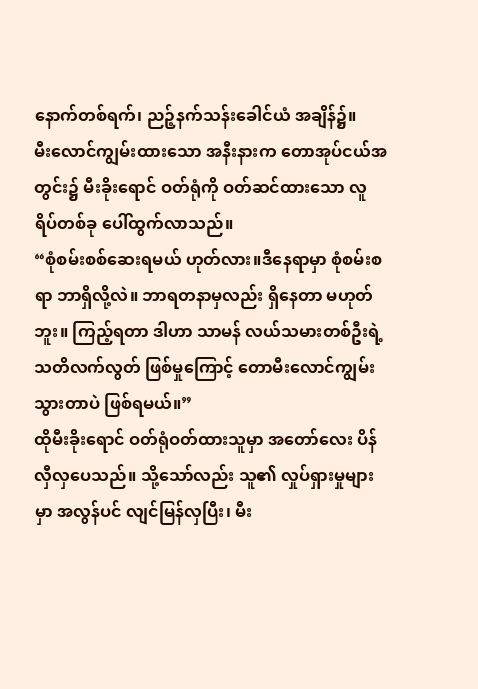နောက်တစ်ရက်၊ ညဉ့်နက်သန်းခေါင်ယံ အချိန်၌။
မီးလောင်ကျွမ်းထားသော အနီးနားက တောအုပ်ငယ်အတွင်း၌ မီးခိုးရောင် ဝတ်ရုံကို ဝတ်ဆင်ထားသော လူရိပ်တစ်ခု ပေါ်ထွက်လာသည်။
“စုံစမ်းစစ်ဆေးရမယ် ဟုတ်လား။ဒီနေရာမှာ စုံစမ်းစရာ ဘာရှိလို့လဲ။ ဘာရတနာမှလည်း ရှိနေတာ မဟုတ်ဘူး။ ကြည့်ရတာ ဒါဟာ သာမန် လယ်သမားတစ်ဦးရဲ့ သတိလက်လွတ် ဖြစ်မှုကြောင့် တောမီးလောင်ကျွမ်းသွားတာပဲ ဖြစ်ရမယ်။”
ထိုမီးခိုးရောင် ဝတ်ရုံဝတ်ထားသူမှာ အတော်လေး ပိန်လှီလှပေသည်။ သို့သော်လည်း သူ၏ လှုပ်ရှားမှုများမှာ အလွန်ပင် လျင်မြန်လှပြီး၊ မီး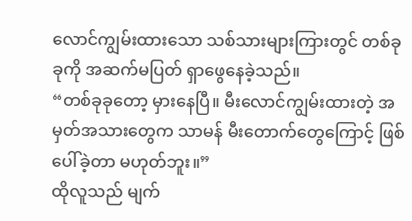လောင်ကျွမ်းထားသော သစ်သားများကြားတွင် တစ်ခုခုကို အဆက်မပြတ် ရှာဖွေနေခဲ့သည်။
“တစ်ခုခုတော့ မှားနေပြီ။ မီးလောင်ကျွမ်းထားတဲ့ အမှတ်အသားတွေက သာမန် မီးတောက်တွေကြောင့် ဖြစ်ပေါ်ခဲ့တာ မဟုတ်ဘူး။”
ထိုလူသည် မျက်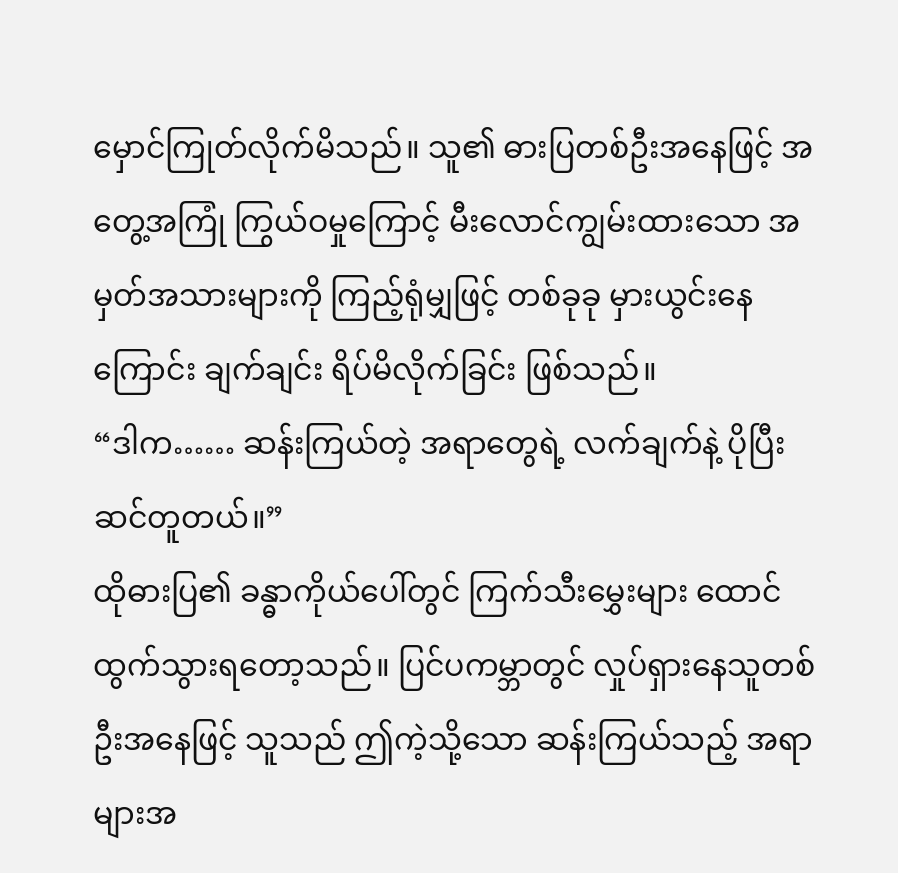မှောင်ကြုတ်လိုက်မိသည်။ သူ၏ ဓားပြတစ်ဦးအနေဖြင့် အတွေ့အကြုံ ကြွယ်ဝမှုကြောင့် မီးလောင်ကျွမ်းထားသော အမှတ်အသားများကို ကြည့်ရုံမျှဖြင့် တစ်ခုခု မှားယွင်းနေကြောင်း ချက်ချင်း ရိပ်မိလိုက်ခြင်း ဖြစ်သည်။
“ဒါက…… ဆန်းကြယ်တဲ့ အရာတွေရဲ့ လက်ချက်နဲ့ ပိုပြီး ဆင်တူတယ်။”
ထိုဓားပြ၏ ခန္ဓာကိုယ်ပေါ်တွင် ကြက်သီးမွှေးများ ထောင်ထွက်သွားရတော့သည်။ ပြင်ပကမ္ဘာတွင် လှုပ်ရှားနေသူတစ်ဦးအနေဖြင့် သူသည် ဤကဲ့သို့သော ဆန်းကြယ်သည့် အရာများအ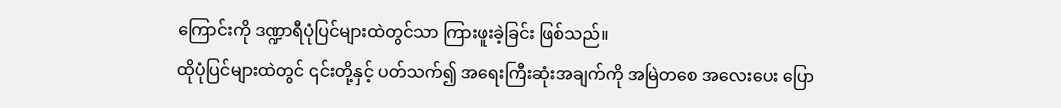ကြောင်းကို ဒဏ္ဍာရီပုံပြင်များထဲတွင်သာ ကြားဖူးခဲ့ခြင်း ဖြစ်သည်။
ထိုပုံပြင်များထဲတွင် ၎င်းတို့နှင့် ပတ်သက်၍ အရေးကြီးဆုံးအချက်ကို အမြဲတစေ အလေးပေး ပြော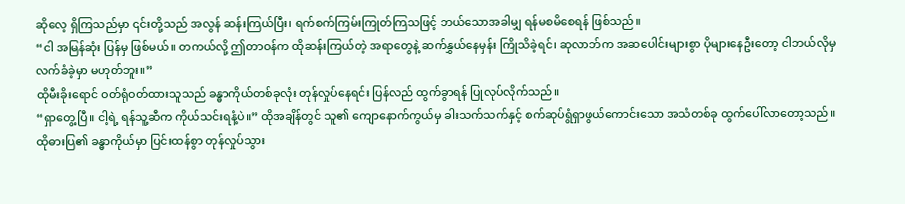ဆိုလေ့ ရှိကြသည်မှာ ၎င်းတို့သည် အလွန် ဆန်းကြယ်ပြီး၊ ရက်စက်ကြမ်းကြုတ်ကြသဖြင့် ဘယ်သောအခါမျှ ရန်မစမိစေရန် ဖြစ်သည်။
“ငါ အမြန်ဆုံး ပြန်မှ ဖြစ်မယ်။ တကယ်လို့ ဤတာဝန်က ထိုဆန်းကြယ်တဲ့ အရာတွေနဲ့ ဆက်နွှယ်နေမှန်း ကြိုသိခဲ့ရင်၊ ဆုလာဘ်က အဆပေါင်းများစွာ ပိုများနေဦးတော့ ငါဘယ်လိုမှ လက်ခံခဲ့မှာ မဟုတ်ဘူး။”
ထိုမီးခိုးရောင် ဝတ်ရုံဝတ်ထားသူသည် ခန္ဓာကိုယ်တစ်ခုလုံး တုန်လှုပ်နေရင်း ပြန်လည် ထွက်ခွာရန် ပြုလုပ်လိုက်သည်။
“ရှာတွေ့ပြီ။ ငါ့ရဲ့ ရန်သူ့ဆီက ကိုယ်သင်းရနံ့ပဲ။” ထိုအချိန်တွင် သူ၏ ကျောနောက်ကွယ်မှ ခါးသက်သက်နှင့် စက်ဆုပ်ရွံရှာဖွယ်ကောင်းသော အသံတစ်ခု ထွက်ပေါ်လာတော့သည်။
ထိုဓားပြ၏ ခန္ဓာကိုယ်မှာ ပြင်းထန်စွာ တုန်လှုပ်သွား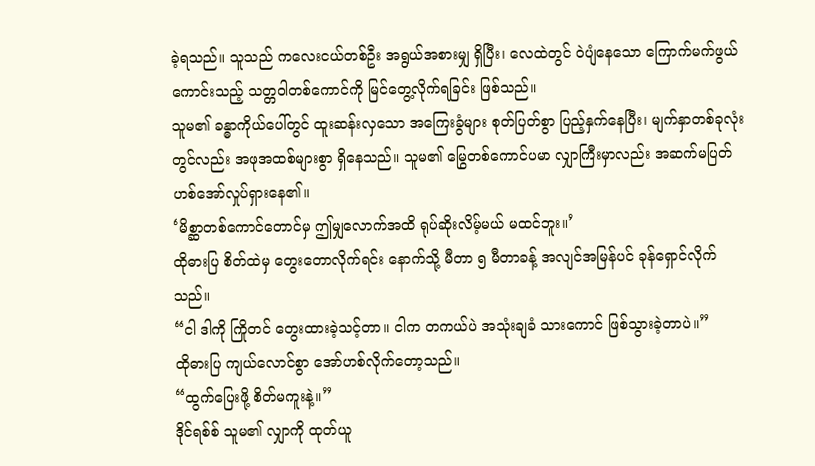ခဲ့ရသည်။ သူသည် ကလေးငယ်တစ်ဦး အရွယ်အစားမျှ ရှိပြီး၊ လေထဲတွင် ဝဲပျံနေသော ကြောက်မက်ဖွယ်ကောင်းသည့် သတ္တဝါတစ်ကောင်ကို မြင်တွေ့လိုက်ရခြင်း ဖြစ်သည်။
သူမ၏ ခန္ဓာကိုယ်ပေါ်တွင် ထူးဆန်းလှသော အကြေးခွံများ စုတ်ပြတ်စွာ ပြည့်နှက်နေပြီး၊ မျက်နှာတစ်ခုလုံးတွင်လည်း အဖုအထစ်များစွာ ရှိနေသည်။ သူမ၏ မြွေတစ်ကောင်ပမာ လျှာကြီးမှာလည်း အဆက်မပြတ် ဟစ်အော်လှုပ်ရှားနေ၏။
‘မိစ္ဆာတစ်ကောင်တောင်မှ ဤမျှလောက်အထိ ရုပ်ဆိုးလိမ့်မယ် မထင်ဘူး။’
ထိုဓားပြ စိတ်ထဲမှ တွေးတောလိုက်ရင်း နောက်သို့ မီတာ ၅ မီတာခန့် အလျင်အမြန်ပင် ခုန်ရှောင်လိုက်သည်။
“ငါ ဒါကို ကြိုတင် တွေးထားခဲ့သင့်တာ။ ငါက တကယ်ပဲ အသုံးချခံ သားကောင် ဖြစ်သွားခဲ့တာပဲ။”
ထိုဓားပြ ကျယ်လောင်စွာ အော်ဟစ်လိုက်တော့သည်။
“ထွက်ပြေးဖို့ စိတ်မကူးနဲ့။”
ဒိုင်ရစ်စ် သူမ၏ လျှာကို ထုတ်ယူ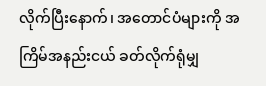လိုက်ပြီးနောက်၊ အတောင်ပံများကို အကြိမ်အနည်းငယ် ခတ်လိုက်ရုံမျှ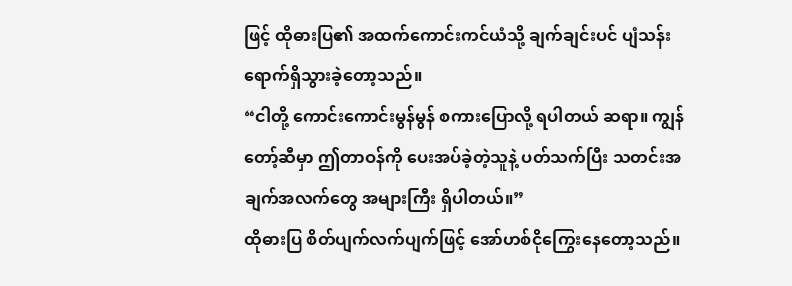ဖြင့် ထိုဓားပြ၏ အထက်ကောင်းကင်ယံသို့ ချက်ချင်းပင် ပျံသန်းရောက်ရှိသွားခဲ့တော့သည်။
“ငါတို့ ကောင်းကောင်းမွန်မွန် စကားပြောလို့ ရပါတယ် ဆရာ။ ကျွန်တော့်ဆီမှာ ဤတာဝန်ကို ပေးအပ်ခဲ့တဲ့သူနဲ့ ပတ်သက်ပြီး သတင်းအချက်အလက်တွေ အများကြီး ရှိပါတယ်။”
ထိုဓားပြ စိတ်ပျက်လက်ပျက်ဖြင့် အော်ဟစ်ငိုကြွေးနေတော့သည်။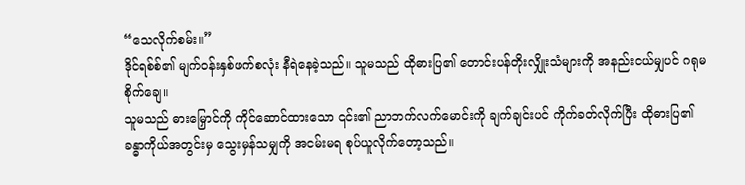“သေလိုက်စမ်း။”
ဒိုင်ရစ်စ်၏ မျက်ဝန်းနှစ်ဖက်စလုံး နီရဲနေခဲ့သည်။ သူမသည် ထိုဓားပြ၏ တောင်းပန်တိုးလျှိုးသံများကို အနည်းငယ်မျှပင် ဂရုမစိုက်ချေ။
သူမသည် ဓားမြှောင်ကို ကိုင်ဆောင်ထားသော ၎င်း၏ ညာဘက်လက်မောင်းကို ချက်ချင်းပင် ကိုက်ခတ်လိုက်ပြီး ထိုဓားပြ၏ ခန္ဓာကိုယ်အတွင်းမှ သွေးမှန်သမျှကို အငမ်းမရ စုပ်ယူလိုက်တော့သည်။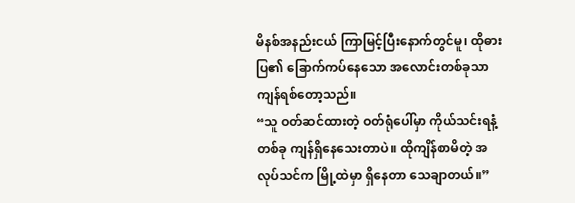မိနစ်အနည်းငယ် ကြာမြင့်ပြီးနောက်တွင်မူ၊ ထိုဓားပြ၏ ခြောက်ကပ်နေသော အလောင်းတစ်ခုသာ ကျန်ရစ်တော့သည်။
“သူ ဝတ်ဆင်ထားတဲ့ ဝတ်ရုံပေါ်မှာ ကိုယ်သင်းရနံ့တစ်ခု ကျန်ရှိနေသေးတာပဲ။ ထိုကျိန်စာမိတဲ့ အလုပ်သင်က မြို့ထဲမှာ ရှိနေတာ သေချာတယ်။”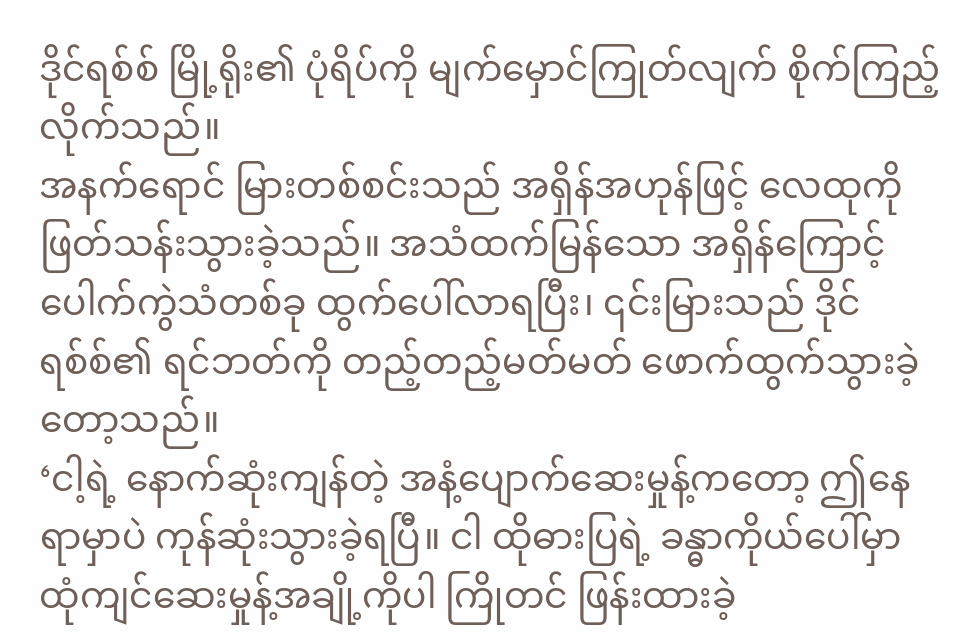ဒိုင်ရစ်စ် မြို့ရိုး၏ ပုံရိပ်ကို မျက်မှောင်ကြုတ်လျက် စိုက်ကြည့်လိုက်သည်။
အနက်ရောင် မြားတစ်စင်းသည် အရှိန်အဟုန်ဖြင့် လေထုကို ဖြတ်သန်းသွားခဲ့သည်။ အသံထက်မြန်သော အရှိန်ကြောင့် ပေါက်ကွဲသံတစ်ခု ထွက်ပေါ်လာရပြီး၊ ၎င်းမြားသည် ဒိုင်ရစ်စ်၏ ရင်ဘတ်ကို တည့်တည့်မတ်မတ် ဖောက်ထွက်သွားခဲ့တော့သည်။
‘ငါ့ရဲ့ နောက်ဆုံးကျန်တဲ့ အနံ့ပျောက်ဆေးမှုန့်ကတော့ ဤနေရာမှာပဲ ကုန်ဆုံးသွားခဲ့ရပြီ။ ငါ ထိုဓားပြရဲ့ ခန္ဓာကိုယ်ပေါ်မှာ ထုံကျင်ဆေးမှုန့်အချို့ကိုပါ ကြိုတင် ဖြန်းထားခဲ့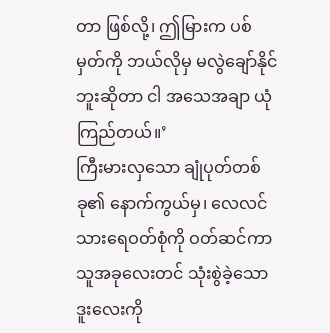တာ ဖြစ်လို့၊ ဤမြားက ပစ်မှတ်ကို ဘယ်လိုမှ မလွဲချော်နိုင်ဘူးဆိုတာ ငါ အသေအချာ ယုံကြည်တယ်။’
ကြီးမားလှသော ချုံပုတ်တစ်ခု၏ နောက်ကွယ်မှ၊ လေလင် သားရေဝတ်စုံကို ဝတ်ဆင်ကာ သူအခုလေးတင် သုံးစွဲခဲ့သော ဒူးလေးကို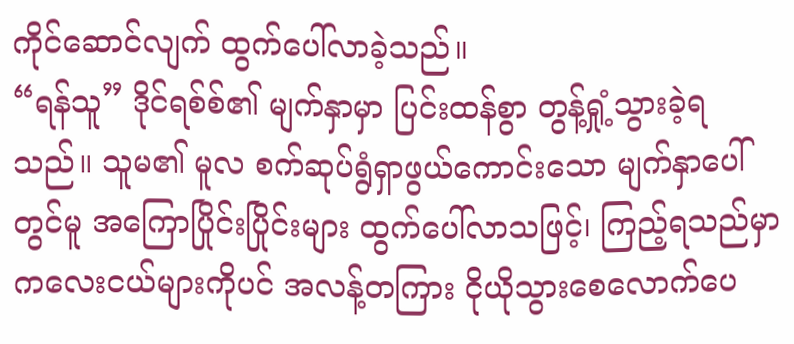ကိုင်ဆောင်လျက် ထွက်ပေါ်လာခဲ့သည်။
“ရန်သူ” ဒိုင်ရစ်စ်၏ မျက်နှာမှာ ပြင်းထန်စွာ တွန့်ရှုံ့သွားခဲ့ရသည်။ သူမ၏ မူလ စက်ဆုပ်ရွံရှာဖွယ်ကောင်းသော မျက်နှာပေါ်တွင်မူ အကြောပြိုင်းပြိုင်းများ ထွက်ပေါ်လာသဖြင့်၊ ကြည့်ရသည်မှာ ကလေးငယ်များကိုပင် အလန့်တကြား ငိုယိုသွားစေလောက်ပေ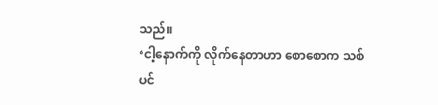သည်။
‘ငါ့နောက်ကို လိုက်နေတာဟာ စောစောက သစ်ပင်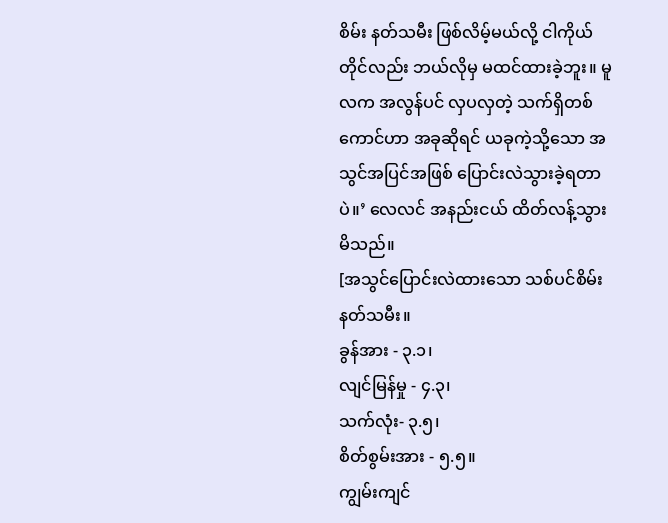စိမ်း နတ်သမီး ဖြစ်လိမ့်မယ်လို့ ငါကိုယ်တိုင်လည်း ဘယ်လိုမှ မထင်ထားခဲ့ဘူး။ မူလက အလွန်ပင် လှပလှတဲ့ သက်ရှိတစ်ကောင်ဟာ အခုဆိုရင် ယခုကဲ့သို့သော အသွင်အပြင်အဖြစ် ပြောင်းလဲသွားခဲ့ရတာပဲ။’ လေလင် အနည်းငယ် ထိတ်လန့်သွားမိသည်။
[အသွင်ပြောင်းလဲထားသော သစ်ပင်စိမ်း နတ်သမီး။
ခွန်အား - ၃.၁၊
လျင်မြန်မှု - ၄.၃၊
သက်လုံး- ၃.၅၊
စိတ်စွမ်းအား - ၅.၅။
ကျွမ်းကျင်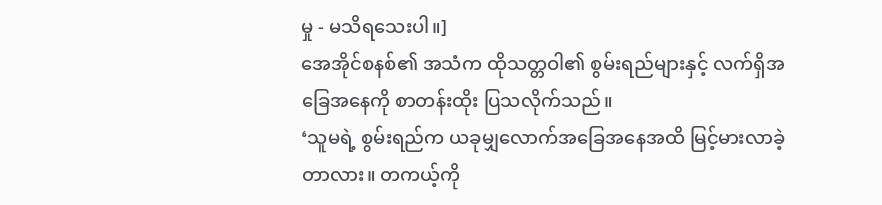မှု - မသိရသေးပါ။]
အေအိုင်စနစ်၏ အသံက ထိုသတ္တဝါ၏ စွမ်းရည်များနှင့် လက်ရှိအခြေအနေကို စာတန်းထိုး ပြသလိုက်သည်။
‘သူမရဲ့ စွမ်းရည်က ယခုမျှလောက်အခြေအနေအထိ မြင့်မားလာခဲ့တာလား။ တကယ့်ကို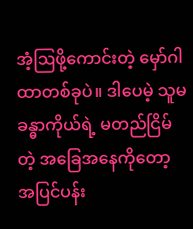အံ့ဩဖို့ကောင်းတဲ့ မှော်ဂါထာတစ်ခုပဲ။ ဒါပေမဲ့ သူမ ခန္ဓာကိုယ်ရဲ့ မတည်ငြိမ်တဲ့ အခြေအနေကိုတော့ အပြင်ပန်း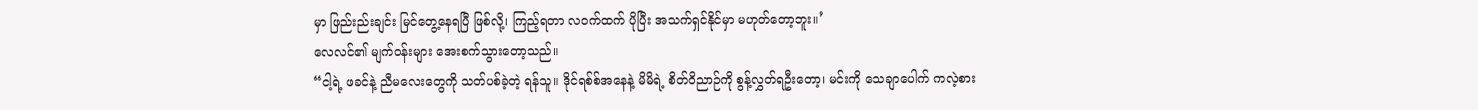မှာ ဖြည်းည်းချင်း မြင်တွေ့နေရပြီ ဖြစ်လို့၊ ကြည့်ရတာ လဝက်ထက် ပိုပြီး အသက်ရှင်နိုင်မှာ မဟုတ်တော့ဘူး။’
လေလင်၏ မျက်ဝန်းများ အေးစက်သွားတော့သည်။
“ငါ့ရဲ့ ဖခင်နဲ့ ညီမလေးတွေကို သတ်ပစ်ခဲ့တဲ့ ရန်သူ။ ဒိုင်ရစ်စ်အနေနဲ့ မိမိရဲ့ စိတ်ဝိညာဉ်ကို စွန့်လွှတ်ရဦးတော့၊ မင်းကို သေချာပေါက် ကလဲ့စား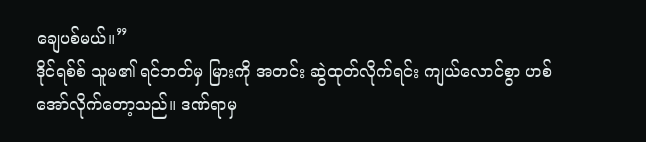ချေပစ်မယ်။”
ဒိုင်ရစ်စ် သူမ၏ ရင်ဘတ်မှ မြားကို အတင်း ဆွဲထုတ်လိုက်ရင်း ကျယ်လောင်စွာ ဟစ်အော်လိုက်တော့သည်။ ဒဏ်ရာမှ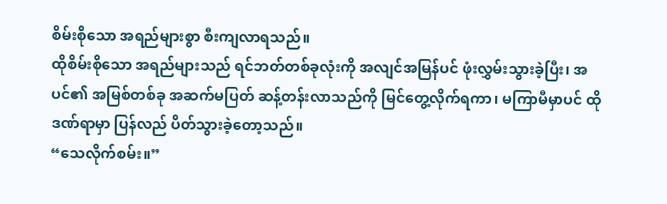စိမ်းစိုသော အရည်များစွာ စီးကျလာရသည်။
ထိုစိမ်းစိုသော အရည်များသည် ရင်ဘတ်တစ်ခုလုံးကို အလျင်အမြန်ပင် ဖုံးလွှမ်းသွားခဲ့ပြီး၊ အပင်၏ အမြစ်တစ်ခု အဆက်မပြတ် ဆန့်တန်းလာသည်ကို မြင်တွေ့လိုက်ရကာ၊ မကြာမီမှာပင် ထိုဒဏ်ရာမှာ ပြန်လည် ပိတ်သွားခဲ့တော့သည်။
“သေလိုက်စမ်း။”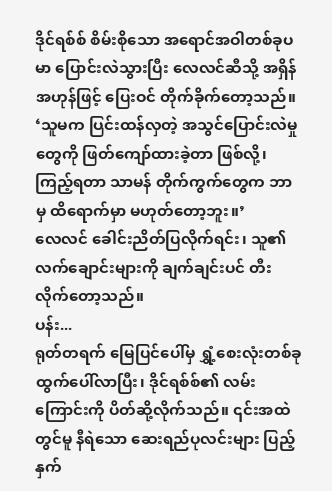ဒိုင်ရစ်စ် စိမ်းစိုသော အရောင်အဝါတစ်ခုပမာ ပြောင်းလဲသွားပြီး လေလင်ဆီသို့ အရှိန်အဟုန်ဖြင့် ပြေးဝင် တိုက်ခိုက်တော့သည်။
‘သူမက ပြင်းထန်လှတဲ့ အသွင်ပြောင်းလဲမှုတွေကို ဖြတ်ကျော်ထားခဲ့တာ ဖြစ်လို့၊ ကြည့်ရတာ သာမန် တိုက်ကွက်တွေက ဘာမှ ထိရောက်မှာ မဟုတ်တော့ဘူး။’
လေလင် ခေါင်းညိတ်ပြလိုက်ရင်း၊ သူ၏ လက်ချောင်းများကို ချက်ချင်းပင် တီးလိုက်တော့သည်။
ပန်း...
ရုတ်တရက် မြေပြင်ပေါ်မှ ရွှံ့စေးလုံးတစ်ခု ထွက်ပေါ်လာပြီး၊ ဒိုင်ရစ်စ်၏ လမ်းကြောင်းကို ပိတ်ဆို့လိုက်သည်။ ၎င်းအထဲတွင်မူ နီရဲသော ဆေးရည်ပုလင်းများ ပြည့်နှက်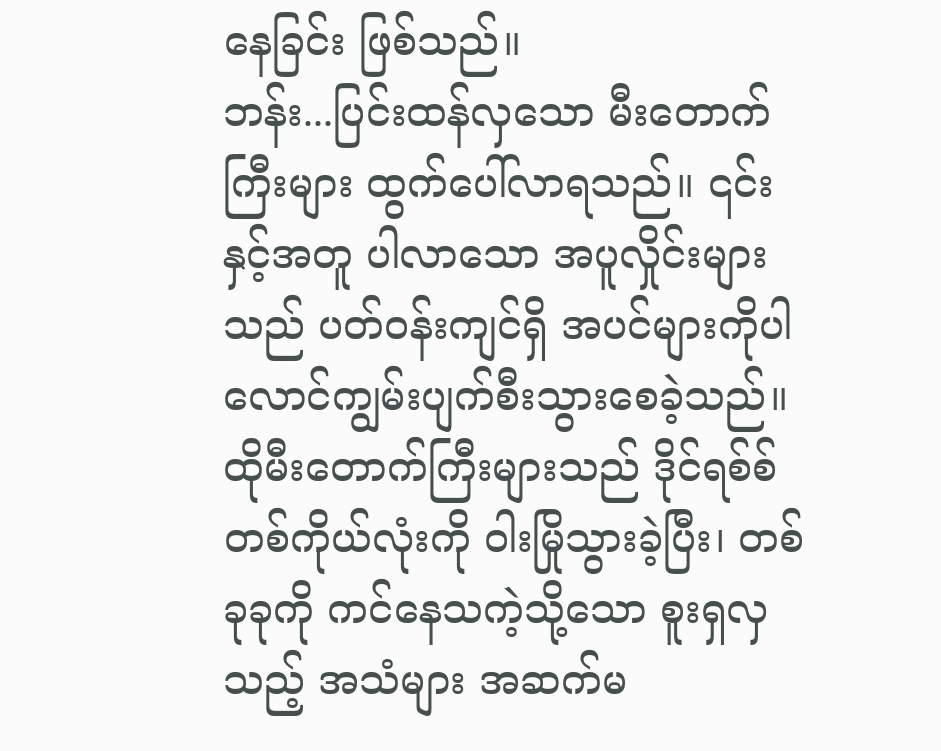နေခြင်း ဖြစ်သည်။
ဘန်း...ပြင်းထန်လှသော မီးတောက်ကြီးများ ထွက်ပေါ်လာရသည်။ ၎င်းနှင့်အတူ ပါလာသော အပူလှိုင်းများသည် ပတ်ဝန်းကျင်ရှိ အပင်များကိုပါ လောင်ကျွမ်းပျက်စီးသွားစေခဲ့သည်။
ထိုမီးတောက်ကြီးများသည် ဒိုင်ရစ်စ်တစ်ကိုယ်လုံးကို ဝါးမြိုသွားခဲ့ပြီး၊ တစ်ခုခုကို ကင်နေသကဲ့သို့သော စူးရှလှသည့် အသံများ အဆက်မ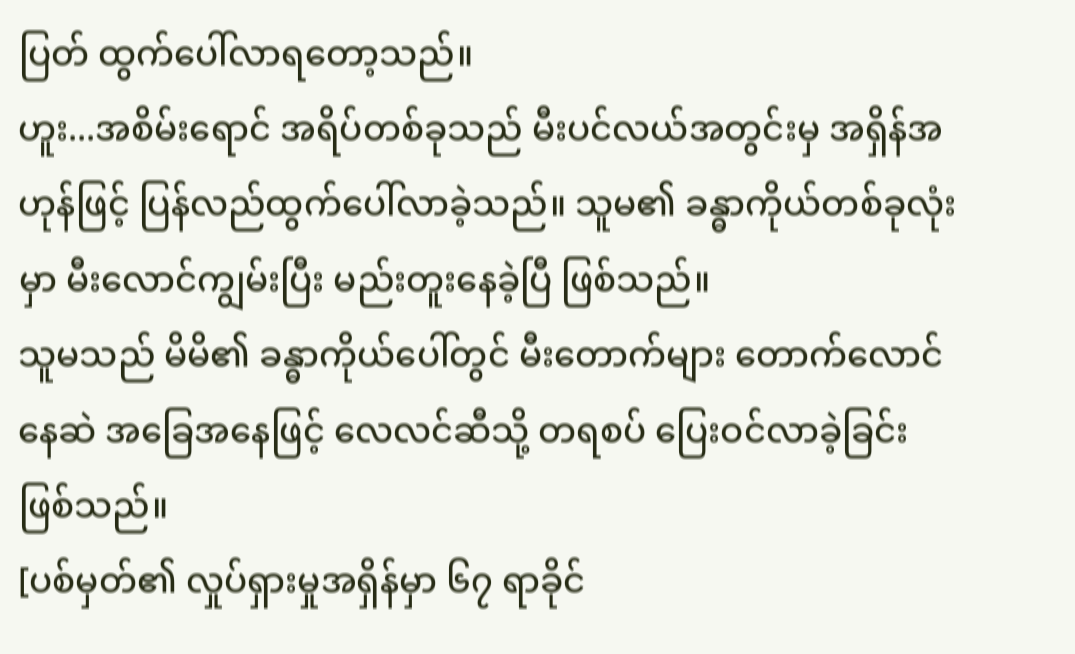ပြတ် ထွက်ပေါ်လာရတော့သည်။
ဟူး...အစိမ်းရောင် အရိပ်တစ်ခုသည် မီးပင်လယ်အတွင်းမှ အရှိန်အဟုန်ဖြင့် ပြန်လည်ထွက်ပေါ်လာခဲ့သည်။ သူမ၏ ခန္ဓာကိုယ်တစ်ခုလုံးမှာ မီးလောင်ကျွမ်းပြီး မည်းတူးနေခဲ့ပြီ ဖြစ်သည်။
သူမသည် မိမိ၏ ခန္ဓာကိုယ်ပေါ်တွင် မီးတောက်များ တောက်လောင်နေဆဲ အခြေအနေဖြင့် လေလင်ဆီသို့ တရစပ် ပြေးဝင်လာခဲ့ခြင်း ဖြစ်သည်။
[ပစ်မှတ်၏ လှုပ်ရှားမှုအရှိန်မှာ ၆၇ ရာခိုင်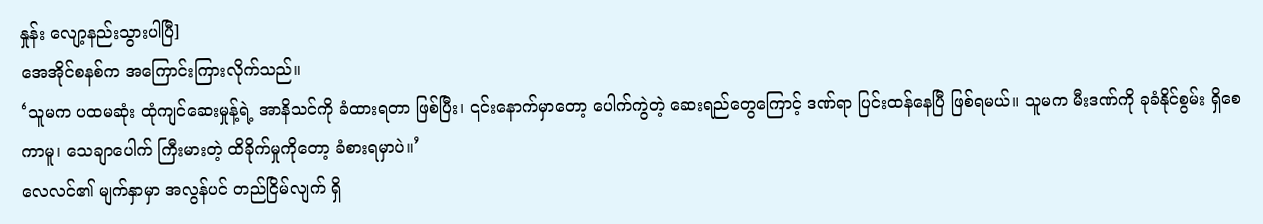နှုန်း လျော့နည်းသွားပါပြီ]
အေအိုင်စနစ်က အကြောင်းကြားလိုက်သည်။
‘သူမက ပထမဆုံး ထုံကျင်ဆေးမှုန့်ရဲ့ အာနိသင်ကို ခံထားရတာ ဖြစ်ပြီး၊ ၎င်းနောက်မှာတော့ ပေါက်ကွဲတဲ့ ဆေးရည်တွေကြောင့် ဒဏ်ရာ ပြင်းထန်နေပြီ ဖြစ်ရမယ်။ သူမက မီးဒဏ်ကို ခုခံနိုင်စွမ်း ရှိစေကာမူ၊ သေချာပေါက် ကြီးမားတဲ့ ထိခိုက်မှုကိုတော့ ခံစားရမှာပဲ။’
လေလင်၏ မျက်နှာမှာ အလွန်ပင် တည်ငြိမ်လျက် ရှိ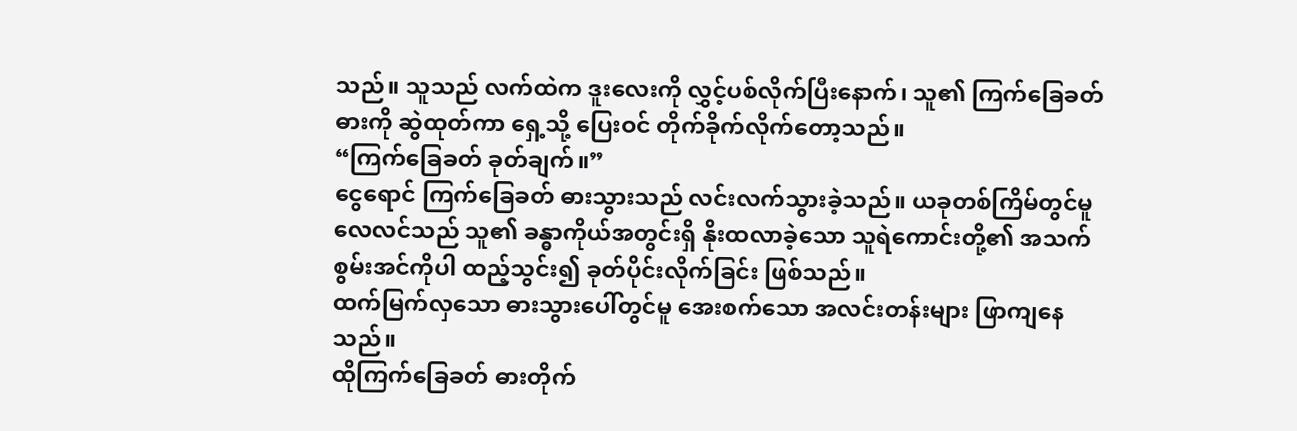သည်။ သူသည် လက်ထဲက ဒူးလေးကို လွှင့်ပစ်လိုက်ပြီးနောက်၊ သူ၏ ကြက်ခြေခတ် ဓားကို ဆွဲထုတ်ကာ ရှေ့သို့ ပြေးဝင် တိုက်ခိုက်လိုက်တော့သည်။
“ကြက်ခြေခတ် ခုတ်ချက်။”
ငွေရောင် ကြက်ခြေခတ် ဓားသွားသည် လင်းလက်သွားခဲ့သည်။ ယခုတစ်ကြိမ်တွင်မူ လေလင်သည် သူ၏ ခန္ဓာကိုယ်အတွင်းရှိ နိုးထလာခဲ့သော သူရဲကောင်းတို့၏ အသက်စွမ်းအင်ကိုပါ ထည့်သွင်း၍ ခုတ်ပိုင်းလိုက်ခြင်း ဖြစ်သည်။
ထက်မြက်လှသော ဓားသွားပေါ်တွင်မူ အေးစက်သော အလင်းတန်းများ ဖြာကျနေသည်။
ထိုကြက်ခြေခတ် ဓားတိုက်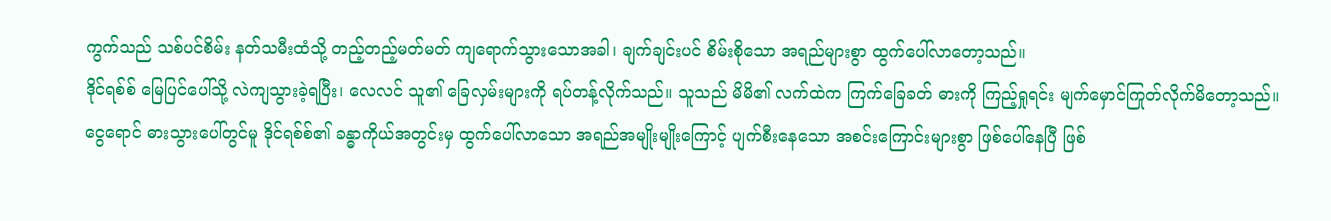ကွက်သည် သစ်ပင်စိမ်း နတ်သမီးထံသို့ တည့်တည့်မတ်မတ် ကျရောက်သွားသောအခါ၊ ချက်ချင်းပင် စိမ်းစိုသော အရည်များစွာ ထွက်ပေါ်လာတော့သည်။
ဒိုင်ရစ်စ် မြေပြင်ပေါ်သို့ လဲကျသွားခဲ့ရပြီး၊ လေလင် သူ၏ ခြေလှမ်းများကို ရပ်တန့်လိုက်သည်။ သူသည် မိမိ၏ လက်ထဲက ကြက်ခြေခတ် ဓားကို ကြည့်ရှုရင်း မျက်မှောင်ကြုတ်လိုက်မိတော့သည်။
ငွေရောင် ဓားသွားပေါ်တွင်မူ ဒိုင်ရစ်စ်၏ ခန္ဓာကိုယ်အတွင်းမှ ထွက်ပေါ်လာသော အရည်အမျိုးမျိုးကြောင့် ပျက်စီးနေသော အစင်းကြောင်းများစွာ ဖြစ်ပေါ်နေပြီ ဖြစ်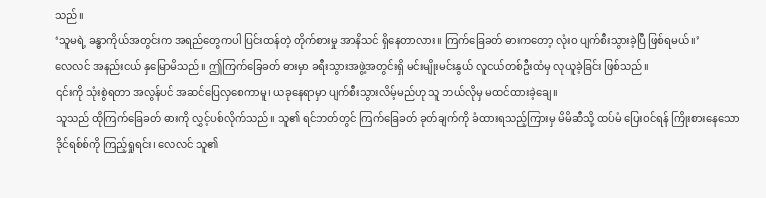သည်။
‘သူမရဲ့ ခန္ဓာကိုယ်အတွင်းက အရည်တွေကပါ ပြင်းထန်တဲ့ တိုက်စားမှု အာနိသင် ရှိနေတာလား။ ကြက်ခြေခတ် ဓားကတော့ လုံးဝ ပျက်စီးသွားခဲ့ပြီ ဖြစ်ရမယ်။’
လေလင် အနည်းငယ် နှမြောမိသည်။ ဤကြက်ခြေခတ် ဓားမှာ ခရီးသွားအဖွဲ့အတွင်းရှိ မင်းမျိုးမင်းနွယ် လူငယ်တစ်ဦးထံမှ လုယူခဲ့ခြင်း ဖြစ်သည်။
၎င်းကို သုံးစွဲရတာ အလွန်ပင် အဆင်ပြေလှစေကာမူ၊ ယခုနေရာမှာ ပျက်စီးသွားလိမ့်မည်ဟု သူ ဘယ်လိုမှ မထင်ထားခဲ့ချေ။
သူသည် ထိုကြက်ခြေခတ် ဓားကို လွှင့်ပစ်လိုက်သည်။ သူ၏ ရင်ဘတ်တွင် ကြက်ခြေခတ် ခုတ်ချက်ကို ခံထားရသည့်ကြားမှ မိမိဆီသို့ ထပ်မံ ပြေးဝင်ရန် ကြိုးစားနေသော ဒိုင်ရစ်စ်ကို ကြည့်ရှုရင်း၊ လေလင် သူ၏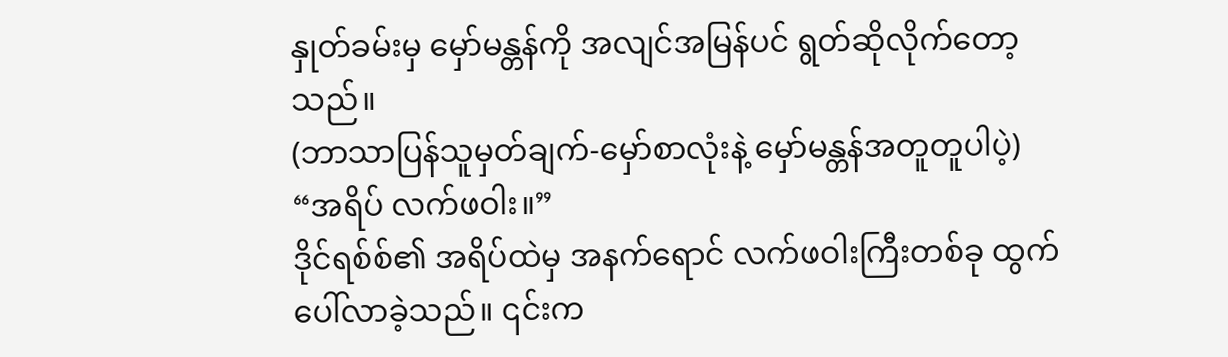နှုတ်ခမ်းမှ မှော်မန္တန်ကို အလျင်အမြန်ပင် ရွတ်ဆိုလိုက်တော့သည်။
(ဘာသာပြန်သူမှတ်ချက်-မှော်စာလုံးနဲ့ မှော်မန္တန်အတူတူပါပဲ့)
“အရိပ် လက်ဖဝါး။”
ဒိုင်ရစ်စ်၏ အရိပ်ထဲမှ အနက်ရောင် လက်ဖဝါးကြီးတစ်ခု ထွက်ပေါ်လာခဲ့သည်။ ၎င်းက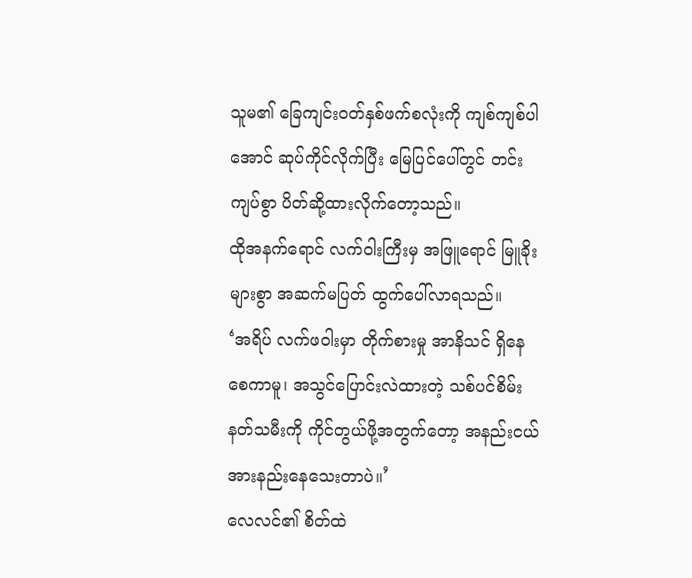သူမ၏ ခြေကျင်းဝတ်နှစ်ဖက်စလုံးကို ကျစ်ကျစ်ပါအောင် ဆုပ်ကိုင်လိုက်ပြီး မြေပြင်ပေါ်တွင် တင်းကျပ်စွာ ပိတ်ဆို့ထားလိုက်တော့သည်။
ထိုအနက်ရောင် လက်ဝါးကြီးမှ အဖြူရောင် မြူခိုးများစွာ အဆက်မပြတ် ထွက်ပေါ်လာရသည်။
‘အရိပ် လက်ဖဝါးမှာ တိုက်စားမှု အာနိသင် ရှိနေစေကာမူ၊ အသွင်ပြောင်းလဲထားတဲ့ သစ်ပင်စိမ်း နတ်သမီးကို ကိုင်တွယ်ဖို့အတွက်တော့ အနည်းငယ် အားနည်းနေသေးတာပဲ။’
လေလင်၏ စိတ်ထဲ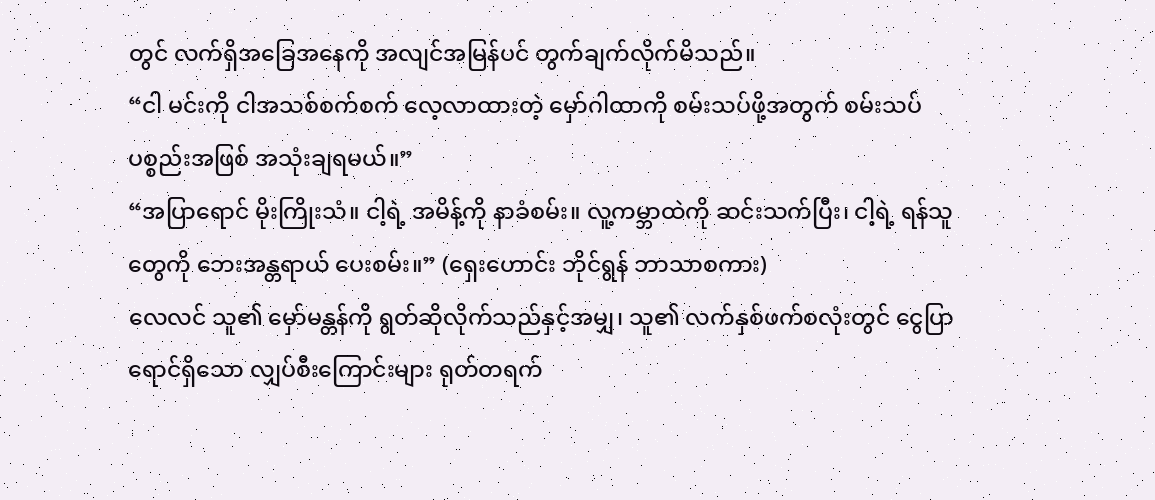တွင် လက်ရှိအခြေအနေကို အလျင်အမြန်ပင် တွက်ချက်လိုက်မိသည်။
“ငါ မင်းကို ငါအသစ်စက်စက် လေ့လာထားတဲ့ မှော်ဂါထာကို စမ်းသပ်ဖို့အတွက် စမ်းသပ်ပစ္စည်းအဖြစ် အသုံးချရမယ်။”
“အပြာရောင် မိုးကြိုးသံ။ ငါ့ရဲ့ အမိန့်ကို နာခံစမ်း။ လူ့ကမ္ဘာထဲကို ဆင်းသက်ပြီး၊ ငါ့ရဲ့ ရန်သူတွေကို ဘေးအန္တရာယ် ပေးစမ်း။” (ရှေးဟောင်း ဘိုင်ရွန် ဘာသာစကား)
လေလင် သူ၏ မှော်မန္တန်ကို ရွတ်ဆိုလိုက်သည်နှင့်အမျှ၊ သူ၏ လက်နှစ်ဖက်စလုံးတွင် ငွေပြာရောင်ရှိသော လျှပ်စီးကြောင်းများ ရုတ်တရက်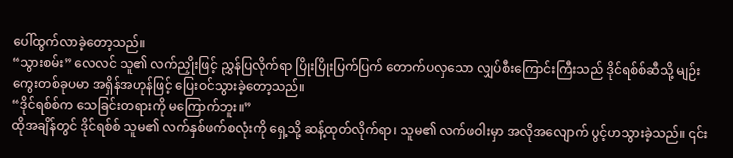ပေါ်ထွက်လာခဲ့တော့သည်။
“သွားစမ်း” လေလင် သူ၏ လက်ညှိုးဖြင့် ညွှန်ပြလိုက်ရာ ပြိုးပြိုးပြက်ပြက် တောက်ပလှသော လျှပ်စီးကြောင်းကြီးသည် ဒိုင်ရစ်စ်ဆီသို့ မျဉ်းကွေးတစ်ခုပမာ အရှိန်အဟုန်ဖြင့် ပြေးဝင်သွားခဲ့တော့သည်။
“ဒိုင်ရစ်စ်က သေခြင်းတရားကို မကြောက်ဘူး။”
ထိုအချိန်တွင် ဒိုင်ရစ်စ် သူမ၏ လက်နှစ်ဖက်စလုံးကို ရှေ့သို့ ဆန့်ထုတ်လိုက်ရာ၊ သူမ၏ လက်ဖဝါးမှာ အလိုအလျောက် ပွင့်ဟသွားခဲ့သည်။ ၎င်း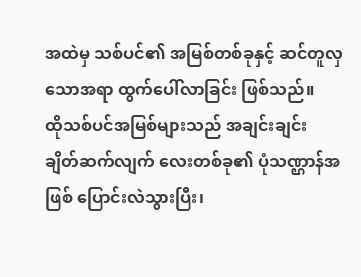အထဲမှ သစ်ပင်၏ အမြစ်တစ်ခုနှင့် ဆင်တူလှသောအရာ ထွက်ပေါ်လာခြင်း ဖြစ်သည်။
ထိုသစ်ပင်အမြစ်များသည် အချင်းချင်း ချိတ်ဆက်လျက် လေးတစ်ခု၏ ပုံသဏ္ဌာန်အဖြစ် ပြောင်းလဲသွားပြီး၊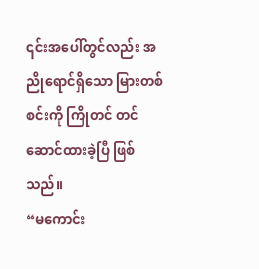၎င်းအပေါ်တွင်လည်း အညိုရောင်ရှိသော မြားတစ်စင်းကို ကြိုတင် တင်ဆောင်ထားခဲ့ပြီ ဖြစ်သည်။
“မကောင်း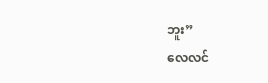ဘူး”
လေလင်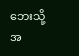ဘေးသို့ အ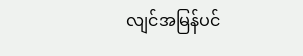လျင်အမြန်ပင်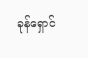ခုန်ရှောင်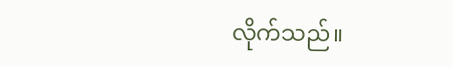လိုက်သည်။